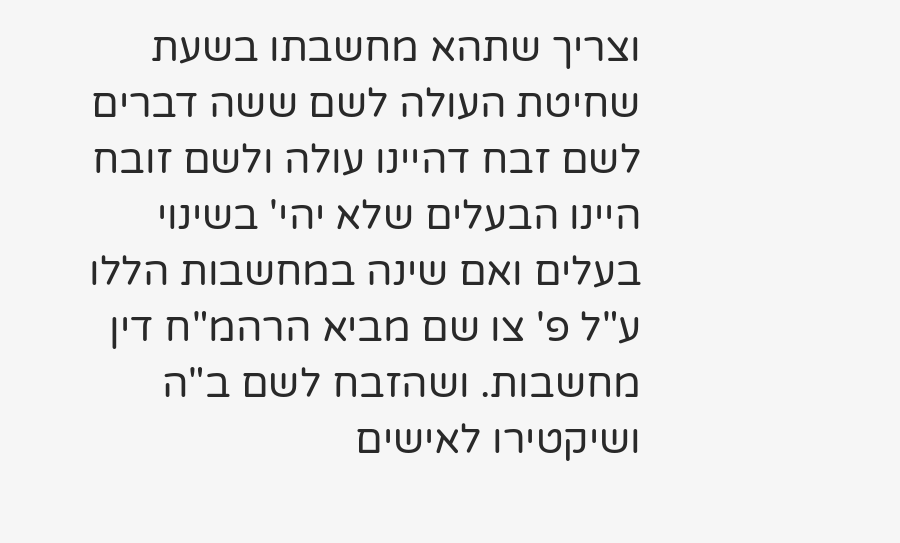וצריך שתהא מחשבתו בשעת שחיטת העולה לשם ששה דברים לשם זבח דהיינו עולה ולשם זובח היינו הבעלים שלא יהי' בשינוי בעלים ואם שינה במחשבות הללו ע"ל פ' צו שם מביא הרהמ"ח דין מחשבות. ושהזבח לשם ב"ה ושיקטירו לאישים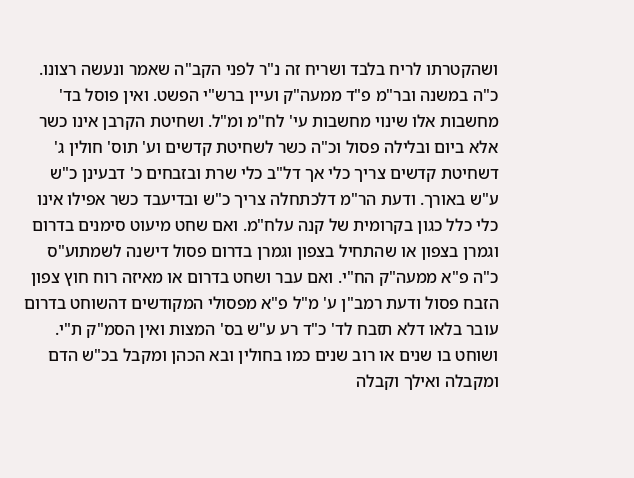ושהקטרתו לריח בלבד ושריח זה נ"ר לפני הקב"ה שאמר ונעשה רצונו. כ"ה במשנה ובר"מ פ"ד ממעה"ק ועיין ברש"י הפשט. ואין פוסל בד' מחשבות אלו שינוי מחשבות עי' לח"מ ומ"ל. ושחיטת הקרבן אינו כשר אלא ביום ובלילה פסול וכ"ה כשר לשחיטת קדשים וע' תוס' חולין ג' דשחיטת קדשים צריך כלי אך דל"ב כלי שרת ובזבחים כ' דבעינן כ"ש ע"ש באורך. ודעת הר"מ דלכתחלה צריך כ"ש ובדיעבד כשר אפילו אינו כלי כלל כגון בקרומית של קנה עלח"מ. ואם שחט מיעוט סימנים בדרום וגמרן בצפון או שהתחיל בצפון וגמרן בדרום פסול דישנה לשמתוע"ס כ"ה פ"א ממעה"ק הח"י. ואם עבר ושחט בדרום או מאיזה רוח חוץ צפון הזבח פסול ודעת רמב"ן ע' מ"ל פ"א מפסולי המקודשים דהשוחט בדרום עובר בלאו דלא תזבח לד' כ"ד רע ע"ש בס' המצות ואין הסמ"ק ת"י. ושוחט בו שנים או רוב שנים כמו בחולין ובא הכהן ומקבל בכ"ש הדם ומקבלה ואילך וקבלה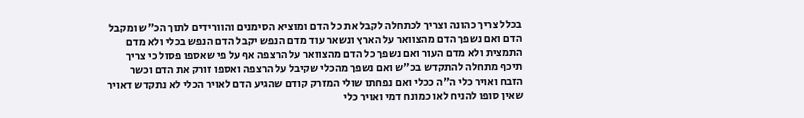בכלל צריך כהונה וצריך לכתחלה לקבל את כל הדם ומוציא הסימנים והוורידים לתוך הכ"ש ומקבל הדם ואם נשפך הדם מהצוואר על הארץ ונשאר עוד מדם הנפש יקבל הדם הנפש בכלי ולא מדם התמצית ולא מדם העור ואם נשפך כל הדם מהצוואר על הרצפה אף על פי שאספו פסול כי צריך תיכף מתחלה להתקדש בכ"ש ואם נשפך מהכלי שקיבל על הרצפה ואספו זורק את הדם וכשר הזבח ואויר כלי ה"ה ככלי ואם נפחתו שולי המזרק קודם שהגיע הדם לאויר הכלי לא נתקדש דאויר שאין סופו להניח לאו כמונח דמי ואויר כלי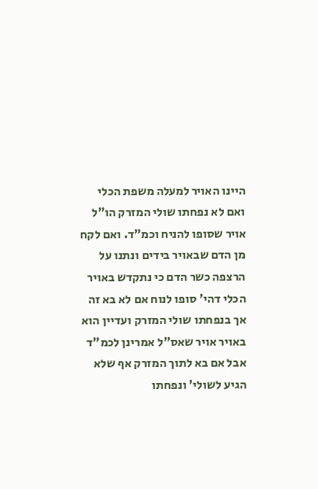היינו האויר למעלה משפת הכלי ואם לא נפחתו שולי המזרק הו"ל אויר שסופו להניח וכמ"ד. ואם לקח מן הדם שבאויר בידים ונתנו על הרצפה כשר הדם כי נתקדש באויר הכלי דהי' סופו לנוח אם לא בא זה אך בנפחתו שולי המזרק ועדיין הוא באויר אויר שאס"ל אמרינן לכמ"ד אבל אם בא לתוך המזרק אף שלא הגיע לשולי' ונפחתו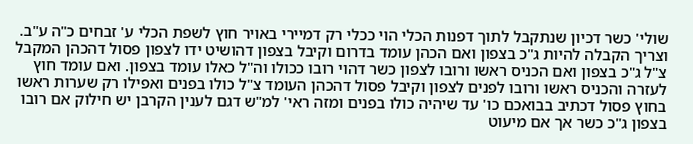שולי' כשר דכיון שנתקבל לתוך דפנות הכלי הוי ככלי רק דמיירי באויר חוץ לשפת הכלי ע' זבחים כ"ה ע"ב. וצריך הקבלה להיות ג"כ בצפון ואם הכהן עומד בדרום וקיבל בצפון דהושיט ידו לצפון פסול דהכהן המקבל צ"ל ג"כ בצפון ואם הכניס ראשו ורובו לצפון כשר דהוי רובו ככולו וה"ל כאלו עומד בצפון. ואם עומד חוץ לעזרה והכניס ראשו ורובו לפנים לצפון וקיבל פסול דהכהן העומד צ"ל כולו בפנים ואפילו רק שערות ראשו בחוץ פסול דכתיב בבואכם כו' עד שיהיה כולו בפנים ומזה ראי' למ"ש דגם לענין הקרבן יש חילוק אם רובו בצפון ג"כ כשר אך אם מיעוט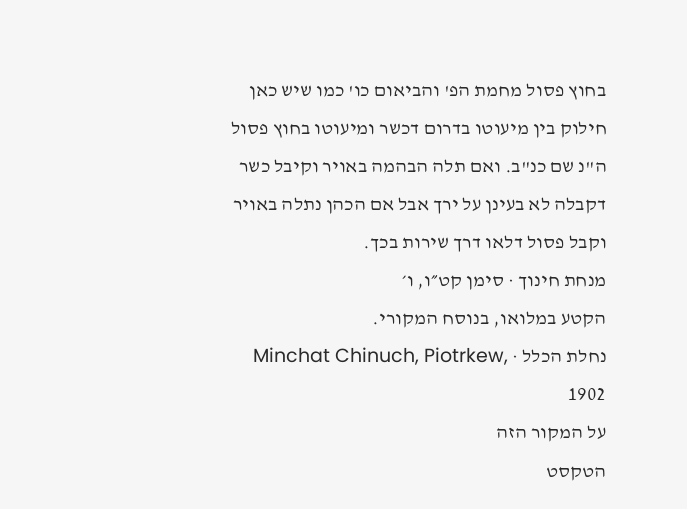בחוץ פסול מחמת הפ' והביאום כו' כמו שיש כאן חילוק בין מיעוטו בדרום דכשר ומיעוטו בחוץ פסול ה"נ שם כנ"ב. ואם תלה הבהמה באויר וקיבל כשר דקבלה לא בעינן על ירך אבל אם הכהן נתלה באויר וקבל פסול דלאו דרך שירות בכך.
מנחת חינוך · סימן קט״ו, ו׳
הקטע במלואו, בנוסח המקורי.
נחלת הכלל · Minchat Chinuch, Piotrkew, 1902
על המקור הזה
הטקסט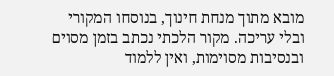מובא מתוך מנחת חינוך, בנוסחו המקורי ובלי עריכה. מקור הלכתי נכתב בזמן מסוים ובנסיבות מסוימות, ואין ללמוד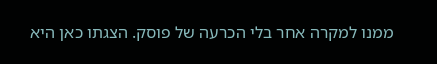ממנו למקרה אחר בלי הכרעה של פוסק. הצגתו כאן היא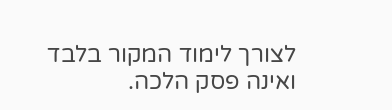לצורך לימוד המקור בלבד ואינה פסק הלכה.